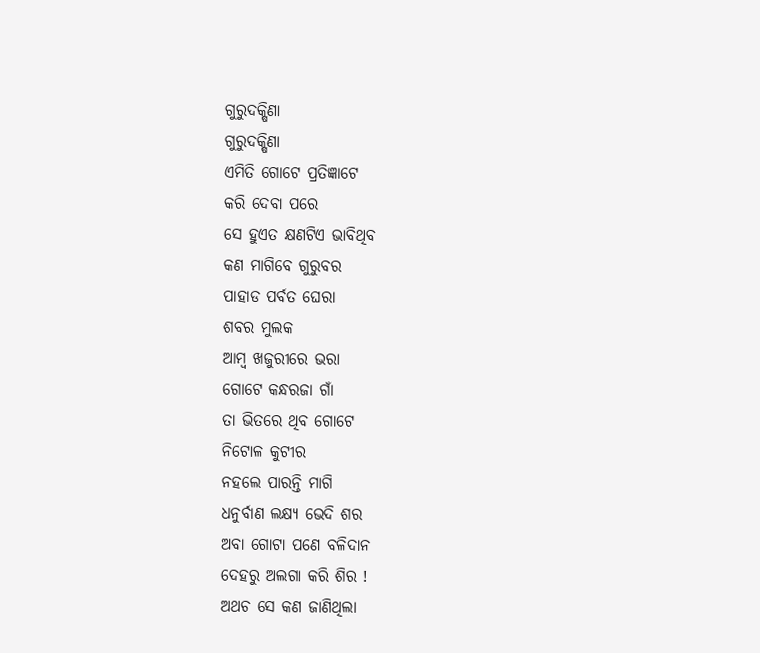ଗୁରୁଦକ୍ଷିଣା
ଗୁରୁଦକ୍ଷିଣା
ଏମିତି ଗୋଟେ ପ୍ରତିଜ୍ଞାଟେ
କରି ଦେବା ପରେ
ସେ ହୁଏତ କ୍ଷଣଟିଏ ଭାବିଥିବ
କଣ ମାଗିବେ ଗୁରୁବର
ପାହାଡ ପର୍ବତ ଘେରା
ଶବର ମୁଲକ
ଆମ୍ବ ଖଜୁରୀରେ ଭରା
ଗୋଟେ କନ୍ଧରଜା ଗାଁ
ତା ଭିତରେ ଥିବ ଗୋଟେ
ନିଟୋଳ କୁଟୀର
ନହଲେ ପାରନ୍ତି ମାଗି
ଧନୁର୍ବାଣ ଲକ୍ଷ୍ୟ ଭେଦି ଶର
ଅବା ଗୋଟା ପଣେ ବଳିଦାନ
ଦେହରୁ ଅଲଗା କରି ଶିର !
ଅଥଚ ସେ କଣ ଜାଣିଥିଲା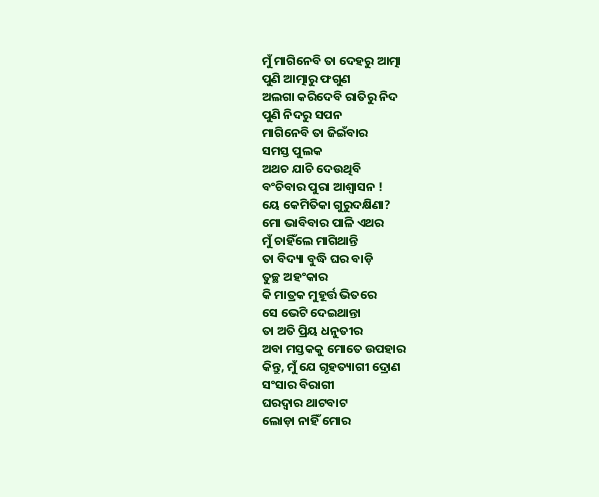ମୁଁ ମାଗିନେବି ତା ଦେହରୁ ଆତ୍ମା
ପୁଣି ଆତ୍ମାରୁ ଫଗୁଣ
ଅଲଗା କରିଦେବି ରାତିରୁ ନିଦ
ପୁଣି ନିଦରୁ ସପନ
ମାଗିନେବି ତା ଜିଇଁବାର
ସମସ୍ତ ପୁଲକ
ଅଥଚ ଯାଚି ଦେଉଥିବି
ବଂଚିବାର ପୁରା ଆଶ୍ଵାସନ !
ୟେ କେମିତିକା ଗୁରୁଦକ୍ଷିଣା?
ମୋ ଭାବିବାର ପାଳି ଏଥର
ମୁଁ ଚାହିଁଲେ ମାଗିଥାନ୍ତି
ତା ବିଦ୍ୟା ବୁଦ୍ଧି ଘର ବାଡ଼ି
ତୁଚ୍ଛ ଅହଂକାର
କି ମାତ୍ରକ ମୁହୂର୍ତ୍ତ ଭିତରେ
ସେ ଭେଟି ଦେଇଥାନ୍ତା
ତା ଅତି ପ୍ରିୟ ଧନୁତୀର
ଅବା ମସ୍ତକକୁ ମୋତେ ଉପହାର
କିନ୍ତୁ, ମୁଁ ଯେ ଗୃହତ୍ୟାଗୀ ଦ୍ରୋଣ
ସଂସାର ବିରାଗୀ
ଘରଦ୍ୱାର ଥାଟବାଟ
ଲୋଡ଼ା ନାହିଁ ମୋର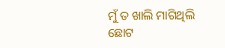ମୁଁ ତ ଖାଲି ମାଗିଥିଲି
ଛୋଟ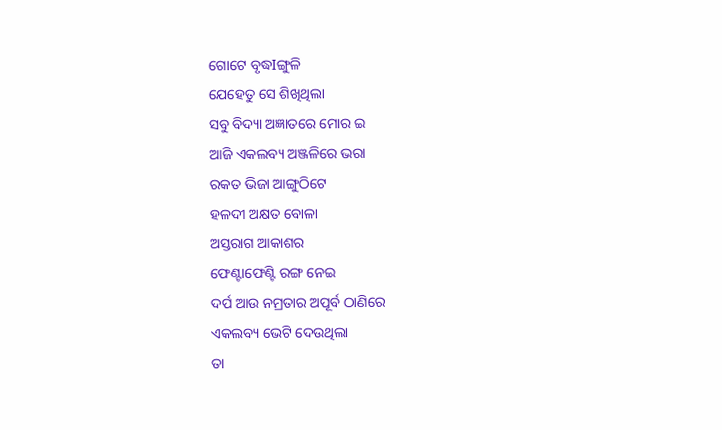ଗୋଟେ ବୃଦ୍ଧIଙ୍ଗୁଳି
ଯେହେତୁ ସେ ଶିଖିଥିଲା
ସବୁ ବିଦ୍ୟା ଅଜ୍ଞାତରେ ମୋର ଇ
ଆଜି ଏକଲବ୍ୟ ଅଞ୍ଜଳିରେ ଭରା
ରକତ ଭିଜା ଆଙ୍ଗୁଠିଟେ
ହଳଦୀ ଅକ୍ଷତ ବୋଳା
ଅସ୍ତରାଗ ଆକାଶର
ଫେଣ୍ଟାଫେଣ୍ଟି ରଙ୍ଗ ନେଇ
ଦର୍ପ ଆଉ ନମ୍ରତାର ଅପୂର୍ବ ଠାଣିରେ
ଏକଲବ୍ୟ ଭେଟି ଦେଉଥିଲା
ତା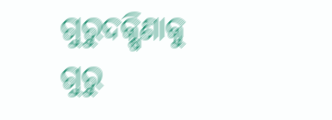ଗୁରୁଦକ୍ଷିଣାକୁ ଗୁରୁ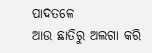ପାଦତଳେ
ଆଉ ଛାତିରୁ ଅଲଗା କରି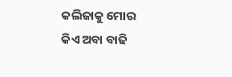କଲିଜାକୁ ମୋର
କିଏ ଅବା ବାଢି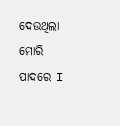ଦେଉଥିଲା ମୋରି ପାଦରେ I